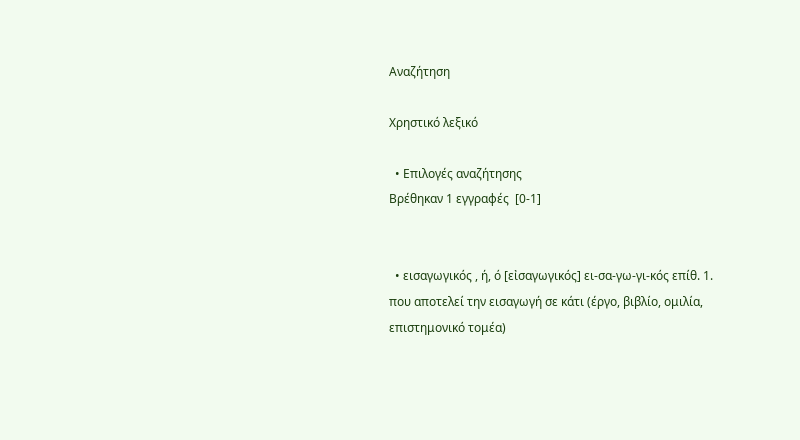Αναζήτηση

Χρηστικό λεξικό

  • Επιλογές αναζήτησης
Βρέθηκαν 1 εγγραφές  [0-1]


  • εισαγωγικός , ή, ό [εἰσαγωγικός] ει-σα-γω-γι-κός επίθ. 1. που αποτελεί την εισαγωγή σε κάτι (έργο, βιβλίο, ομιλία, επιστημονικό τομέα)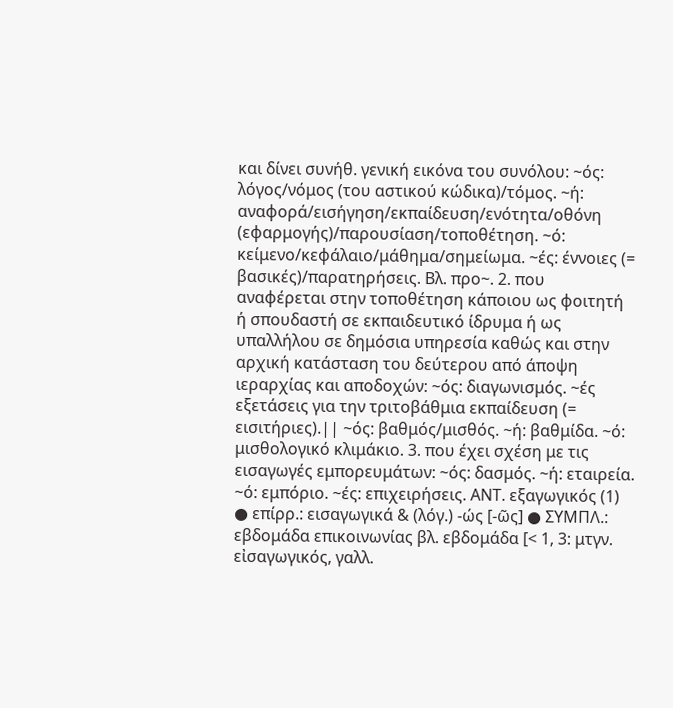και δίνει συνήθ. γενική εικόνα του συνόλου: ~ός: λόγος/νόμος (του αστικού κώδικα)/τόμος. ~ή: αναφορά/εισήγηση/εκπαίδευση/ενότητα/οθόνη (εφαρμογής)/παρουσίαση/τοποθέτηση. ~ό: κείμενο/κεφάλαιο/μάθημα/σημείωμα. ~ές: έννοιες (= βασικές)/παρατηρήσεις. Βλ. προ~. 2. που αναφέρεται στην τοποθέτηση κάποιου ως φοιτητή ή σπουδαστή σε εκπαιδευτικό ίδρυμα ή ως υπαλλήλου σε δημόσια υπηρεσία καθώς και στην αρχική κατάσταση του δεύτερου από άποψη ιεραρχίας και αποδοχών: ~ός: διαγωνισμός. ~ές εξετάσεις για την τριτοβάθμια εκπαίδευση (= εισιτήριες).|| ~ός: βαθμός/μισθός. ~ή: βαθμίδα. ~ό: μισθολογικό κλιμάκιο. 3. που έχει σχέση με τις εισαγωγές εμπορευμάτων: ~ός: δασμός. ~ή: εταιρεία. ~ό: εμπόριο. ~ές: επιχειρήσεις. ΑΝΤ. εξαγωγικός (1) ● επίρρ.: εισαγωγικά & (λόγ.) -ώς [-ῶς] ● ΣΥΜΠΛ.: εβδομάδα επικοινωνίας βλ. εβδομάδα [< 1, 3: μτγν. εἰσαγωγικός, γαλλ.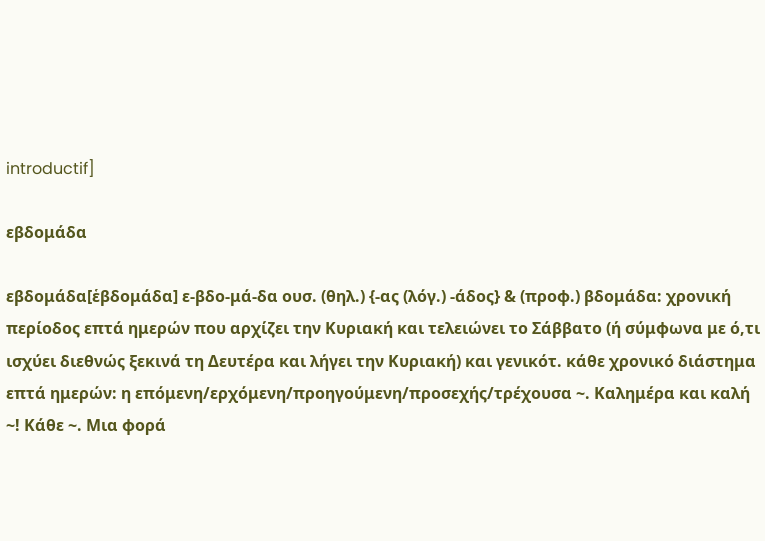introductif]

εβδομάδα

εβδομάδα[ἑβδομάδα] ε-βδο-μά-δα ουσ. (θηλ.) {-ας (λόγ.) -άδος} & (προφ.) βδομάδα: χρονική περίοδος επτά ημερών που αρχίζει την Κυριακή και τελειώνει το Σάββατο (ή σύμφωνα με ό,τι ισχύει διεθνώς ξεκινά τη Δευτέρα και λήγει την Κυριακή) και γενικότ. κάθε χρονικό διάστημα επτά ημερών: η επόμενη/ερχόμενη/προηγούμενη/προσεχής/τρέχουσα ~. Καλημέρα και καλή ~! Κάθε ~. Μια φορά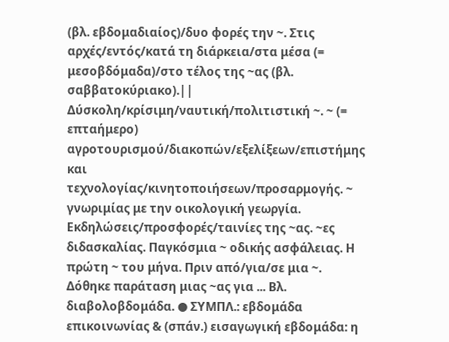(βλ. εβδομαδιαίος)/δυο φορές την ~. Στις αρχές/εντός/κατά τη διάρκεια/στα μέσα (= μεσοβδόμαδα)/στο τέλος της ~ας (βλ. σαββατοκύριακο).|| Δύσκολη/κρίσιμη/ναυτική/πολιτιστική ~. ~ (= επταήμερο) αγροτουρισμού/διακοπών/εξελίξεων/επιστήμης και τεχνολογίας/κινητοποιήσεων/προσαρμογής. ~ γνωριμίας με την οικολογική γεωργία. Εκδηλώσεις/προσφορές/ταινίες της ~ας. ~ες διδασκαλίας. Παγκόσμια ~ οδικής ασφάλειας. Η πρώτη ~ του μήνα. Πριν από/για/σε μια ~. Δόθηκε παράταση μιας ~ας για ... Βλ. διαβολοβδομάδα. ● ΣΥΜΠΛ.: εβδομάδα επικοινωνίας & (σπάν.) εισαγωγική εβδομάδα: η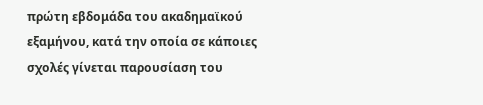πρώτη εβδομάδα του ακαδημαϊκού εξαμήνου, κατά την οποία σε κάποιες σχολές γίνεται παρουσίαση του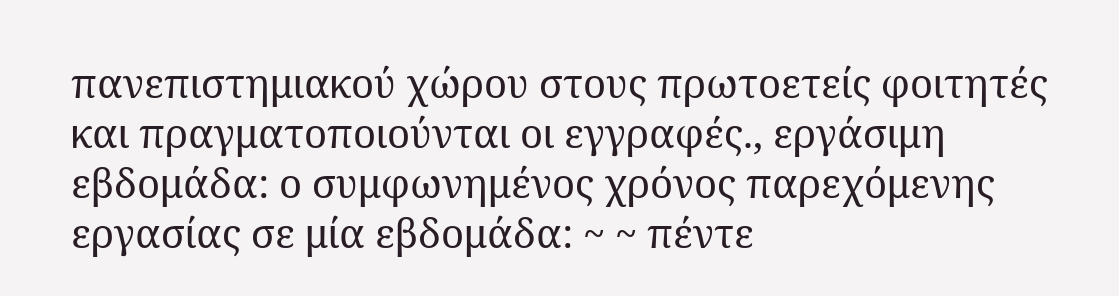πανεπιστημιακού χώρου στους πρωτοετείς φοιτητές και πραγματοποιούνται οι εγγραφές., εργάσιμη εβδομάδα: ο συμφωνημένος χρόνος παρεχόμενης εργασίας σε μία εβδομάδα: ~ ~ πέντε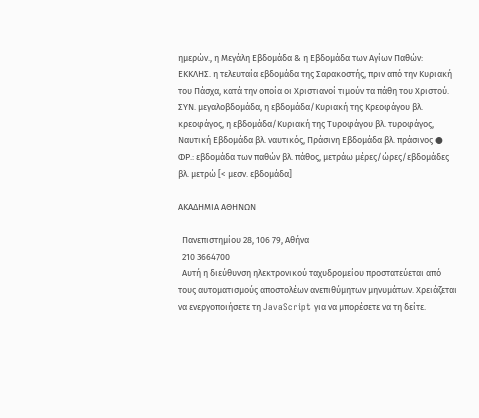ημερών., η Μεγάλη Εβδομάδα & η Εβδομάδα των Αγίων Παθών: ΕΚΚΛΗΣ. η τελευταία εβδομάδα της Σαρακοστής, πριν από την Κυριακή του Πάσχα, κατά την οποία οι Χριστιανοί τιμούν τα πάθη του Χριστού. ΣΥΝ. μεγαλοβδομάδα, η εβδομάδα/Κυριακή της Κρεοφάγου βλ. κρεοφάγος, η εβδομάδα/Κυριακή της Τυροφάγου βλ. τυροφάγος, Ναυτική Εβδομάδα βλ. ναυτικός, Πράσινη Εβδομάδα βλ. πράσινος ● ΦΡ.: εβδομάδα των παθών βλ. πάθος, μετράω μέρες/ώρες/εβδομάδες βλ. μετρώ [< μεσν. εβδομάδα]

ΑΚΑΔΗΜΙΑ ΑΘΗΝΩΝ

  Πανεπιστημίου 28, 106 79, Αθήνα
  210 3664700
  Αυτή η διεύθυνση ηλεκτρονικού ταχυδρομείου προστατεύεται από τους αυτοματισμούς αποστολέων ανεπιθύμητων μηνυμάτων. Χρειάζεται να ενεργοποιήσετε τη JavaScript για να μπορέσετε να τη δείτε.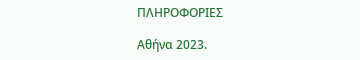ΠΛΗΡΟΦΟΡΙΕΣ

Αθήνα 2023.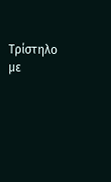Τρίστηλο με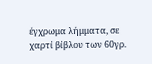έγχρωμα λήμματα, σε χαρτί βίβλου των 60γρ.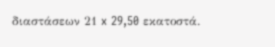διαστάσεων 21 x 29,50 εκατοστά.